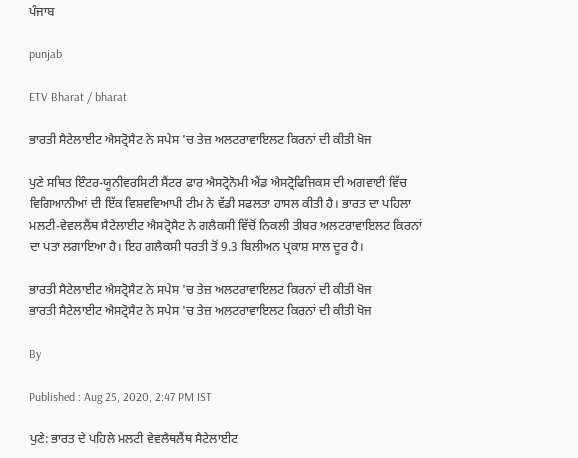ਪੰਜਾਬ

punjab

ETV Bharat / bharat

ਭਾਰਤੀ ਸੈਟੇਲਾਈਟ ਐਸਟ੍ਰੋਸੈਟ ਨੇ ਸਪੇਸ 'ਚ ਤੇਜ਼ ਅਲਟਰਾਵਾਇਲਟ ਕਿਰਨਾਂ ਦੀ ਕੀਤੀ ਖੋਜ

ਪੁਣੇ ਸਥਿਤ ਇੰਟਰ-ਯੂਨੀਵਰਸਿਟੀ ਸੈਂਟਰ ਫਾਰ ਐਸਟ੍ਰੋਨੋਮੀ ਐਂਡ ਐਸਟ੍ਰੋਫਿਜਿਕਸ ਦੀ ਅਗਵਾਈ ਵਿੱਚ ਵਿਗਿਆਨੀਆਂ ਦੀ ਇੱਕ ਵਿਸ਼ਵਵਿਆਪੀ ਟੀਮ ਨੇ ਵੱਡੀ ਸਫਲਤਾ ਹਾਸਲ ਕੀਤੀ ਹੈ। ਭਾਰਤ ਦਾ ਪਹਿਲਾ ਮਲਟੀ-ਵੇਵਲਲੈਂਥ ਸੈਟੇਲਾਈਟ ਐਸਟ੍ਰੋਸੈਟ ਨੇ ਗਲੈਕਸੀ ਵਿੱਚੋਂ ਨਿਕਲੀ ਤੀਬਰ ਅਲਟਰਾਵਾਇਲਟ ਕਿਰਨਾਂ ਦਾ ਪਤਾ ਲਗਾਇਆ ਹੈ। ਇਹ ਗਲੈਕਸੀ ਧਰਤੀ ਤੋਂ 9.3 ਬਿਲੀਅਨ ਪ੍ਰਕਾਸ਼ ਸਾਲ ਦੂਰ ਹੈ।

ਭਾਰਤੀ ਸੈਟੇਲਾਈਟ ਐਸਟ੍ਰੋਸੈਟ ਨੇ ਸਪੇਸ 'ਚ ਤੇਜ਼ ਅਲਟਰਾਵਾਇਲਟ ਕਿਰਨਾਂ ਦੀ ਕੀਤੀ ਖੋਜ
ਭਾਰਤੀ ਸੈਟੇਲਾਈਟ ਐਸਟ੍ਰੋਸੈਟ ਨੇ ਸਪੇਸ 'ਚ ਤੇਜ਼ ਅਲਟਰਾਵਾਇਲਟ ਕਿਰਨਾਂ ਦੀ ਕੀਤੀ ਖੋਜ

By

Published : Aug 25, 2020, 2:47 PM IST

ਪੁਣੇ: ਭਾਰਤ ਦੇ ਪਹਿਲੇ ਮਲਟੀ ਵੇਵਲੈਥਲੈਂਥ ਸੈਟੇਲਾਈਟ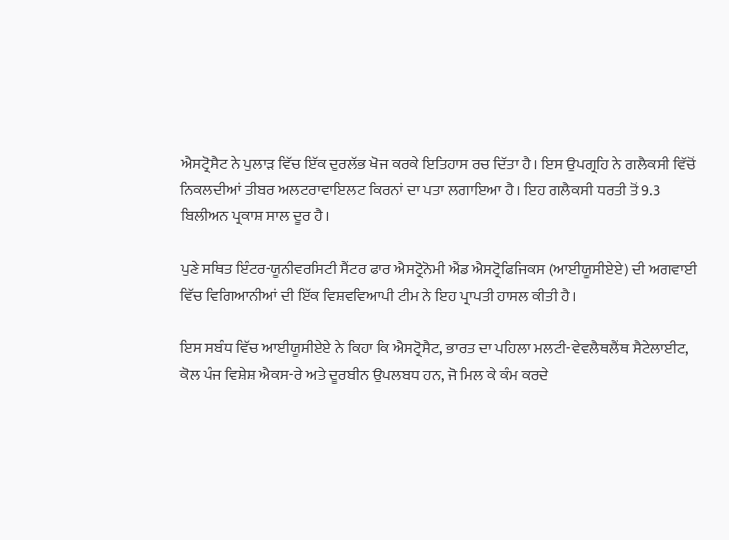ਐਸਟ੍ਰੋਸੈਟ ਨੇ ਪੁਲਾੜ ਵਿੱਚ ਇੱਕ ਦੁਰਲੱਭ ਖੋਜ ਕਰਕੇ ਇਤਿਹਾਸ ਰਚ ਦਿੱਤਾ ਹੈ। ਇਸ ਉਪਗ੍ਰਹਿ ਨੇ ਗਲੈਕਸੀ ਵਿੱਚੋਂ ਨਿਕਲਦੀਆਂ ਤੀਬਰ ਅਲਟਰਾਵਾਇਲਟ ਕਿਰਨਾਂ ਦਾ ਪਤਾ ਲਗਾਇਆ ਹੈ। ਇਹ ਗਲੈਕਸੀ ਧਰਤੀ ਤੋਂ 9.3 ਬਿਲੀਅਨ ਪ੍ਰਕਾਸ਼ ਸਾਲ ਦੂਰ ਹੈ।

ਪੁਣੇ ਸਥਿਤ ਇੰਟਰ-ਯੂਨੀਵਰਸਿਟੀ ਸੈਂਟਰ ਫਾਰ ਐਸਟ੍ਰੋਨੋਮੀ ਐਂਡ ਐਸਟ੍ਰੋਫਿਜਿਕਸ (ਆਈਯੂਸੀਏਏ) ਦੀ ਅਗਵਾਈ ਵਿੱਚ ਵਿਗਿਆਨੀਆਂ ਦੀ ਇੱਕ ਵਿਸ਼ਵਵਿਆਪੀ ਟੀਮ ਨੇ ਇਹ ਪ੍ਰਾਪਤੀ ਹਾਸਲ ਕੀਤੀ ਹੈ।

ਇਸ ਸਬੰਧ ਵਿੱਚ ਆਈਯੂਸੀਏਏ ਨੇ ਕਿਹਾ ਕਿ ਐਸਟ੍ਰੋਸੈਟ, ਭਾਰਤ ਦਾ ਪਹਿਲਾ ਮਲਟੀ-ਵੇਵਲੈਥਲੈਂਥ ਸੈਟੇਲਾਈਟ, ਕੋਲ ਪੰਜ ਵਿਸ਼ੇਸ਼ ਐਕਸ-ਰੇ ਅਤੇ ਦੂਰਬੀਨ ਉਪਲਬਧ ਹਨ, ਜੋ ਮਿਲ ਕੇ ਕੰਮ ਕਰਦੇ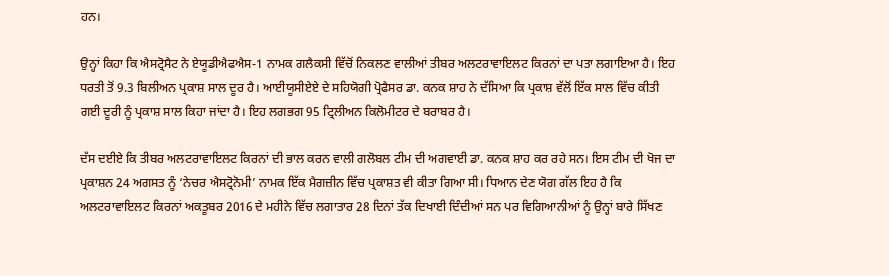ਹਨ।

ਉਨ੍ਹਾਂ ਕਿਹਾ ਕਿ ਐਸਟ੍ਰੋਸੈਟ ਨੇ ਏਯੂਡੀਐਫਐਸ-1 ਨਾਮਕ ਗਲੈਕਸੀ ਵਿੱਚੋਂ ਨਿਕਲਣ ਵਾਲੀਆਂ ਤੀਬਰ ਅਲਟਰਾਵਾਇਲਟ ਕਿਰਨਾਂ ਦਾ ਪਤਾ ਲਗਾਇਆ ਹੈ। ਇਹ ਧਰਤੀ ਤੋਂ 9.3 ਬਿਲੀਅਨ ਪ੍ਰਕਾਸ਼ ਸਾਲ ਦੂਰ ਹੈ। ਆਈਯੂਸੀਏਏ ਦੇ ਸਹਿਯੋਗੀ ਪ੍ਰੋਫੈਸਰ ਡਾ. ਕਨਕ ਸ਼ਾਹ ਨੇ ਦੱਸਿਆ ਕਿ ਪ੍ਰਕਾਸ਼ ਵੱਲੋਂ ਇੱਕ ਸਾਲ ਵਿੱਚ ਕੀਤੀ ਗਈ ਦੂਰੀ ਨੂੰ ਪ੍ਰਕਾਸ਼ ਸਾਲ ਕਿਹਾ ਜਾਂਦਾ ਹੈ। ਇਹ ਲਗਭਗ 95 ਟ੍ਰਿਲੀਅਨ ਕਿਲੋਮੀਟਰ ਦੇ ਬਰਾਬਰ ਹੈ।

ਦੱਸ ਦਈਏ ਕਿ ਤੀਬਰ ਅਲਟਰਾਵਾਇਲਟ ਕਿਰਨਾਂ ਦੀ ਭਾਲ ਕਰਨ ਵਾਲੀ ਗਲੋਬਲ ਟੀਮ ਦੀ ਅਗਵਾਈ ਡਾ. ਕਨਕ ਸ਼ਾਹ ਕਰ ਰਹੇ ਸਨ। ਇਸ ਟੀਮ ਦੀ ਖੋਜ ਦਾ ਪ੍ਰਕਾਸ਼ਨ 24 ਅਗਸਤ ਨੂੰ ‘ਨੇਚਰ ਐਸਟ੍ਰੋਨੋਮੀ’ ਨਾਮਕ ਇੱਕ ਮੈਗਜ਼ੀਨ ਵਿੱਚ ਪ੍ਰਕਾਸ਼ਤ ਵੀ ਕੀਤਾ ਗਿਆ ਸੀ। ਧਿਆਨ ਦੇਣ ਯੋਗ ਗੱਲ ਇਹ ਹੈ ਕਿ ਅਲਟਰਾਵਾਇਲਟ ਕਿਰਨਾਂ ਅਕਤੂਬਰ 2016 ਦੇ ਮਹੀਨੇ ਵਿੱਚ ਲਗਾਤਾਰ 28 ਦਿਨਾਂ ਤੱਕ ਦਿਖਾਈ ਦਿੰਦੀਆਂ ਸਨ ਪਰ ਵਿਗਿਆਨੀਆਂ ਨੂੰ ਉਨ੍ਹਾਂ ਬਾਰੇ ਸਿੱਖਣ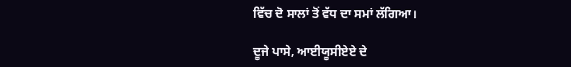ਵਿੱਚ ਦੋ ਸਾਲਾਂ ਤੋਂ ਵੱਧ ਦਾ ਸਮਾਂ ਲੱਗਿਆ।

ਦੂਜੇ ਪਾਸੇ, ਆਈਯੂਸੀਏਏ ਦੇ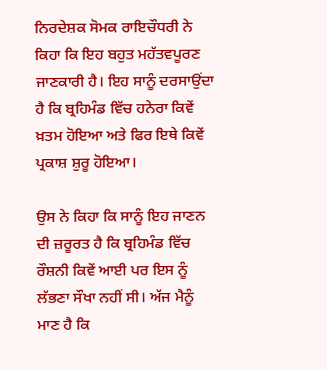ਨਿਰਦੇਸ਼ਕ ਸੋਮਕ ਰਾਇਚੌਧਰੀ ਨੇ ਕਿਹਾ ਕਿ ਇਹ ਬਹੁਤ ਮਹੱਤਵਪੂਰਣ ਜਾਣਕਾਰੀ ਹੈ। ਇਹ ਸਾਨੂੰ ਦਰਸਾਉਂਦਾ ਹੈ ਕਿ ਬ੍ਰਹਿਮੰਡ ਵਿੱਚ ਹਨੇਰਾ ਕਿਵੇਂ ਖ਼ਤਮ ਹੋਇਆ ਅਤੇ ਫਿਰ ਇਥੇ ਕਿਵੇਂ ਪ੍ਰਕਾਸ਼ ਸ਼ੁਰੂ ਹੋਇਆ।

ਉਸ ਨੇ ਕਿਹਾ ਕਿ ਸਾਨੂੰ ਇਹ ਜਾਣਨ ਦੀ ਜ਼ਰੂਰਤ ਹੈ ਕਿ ਬ੍ਰਹਿਮੰਡ ਵਿੱਚ ਰੌਸ਼ਨੀ ਕਿਵੇਂ ਆਈ ਪਰ ਇਸ ਨੂੰ ਲੱਭਣਾ ਸੌਖਾ ਨਹੀਂ ਸੀ। ਅੱਜ ਮੈਨੂੰ ਮਾਣ ਹੈ ਕਿ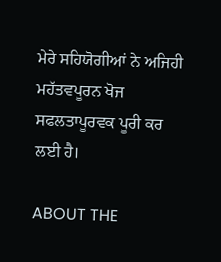ਮੇਰੇ ਸਹਿਯੋਗੀਆਂ ਨੇ ਅਜਿਹੀ ਮਹੱਤਵਪੂਰਨ ਖੋਜ ਸਫਲਤਾਪੂਰਵਕ ਪੂਰੀ ਕਰ ਲਈ ਹੈ।

ABOUT THE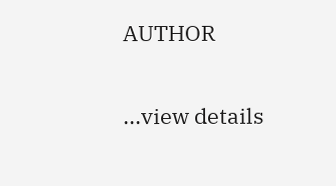AUTHOR

...view details